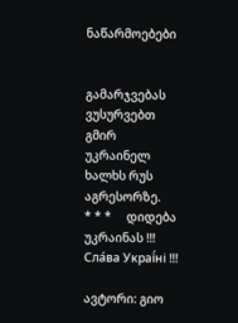ნაწარმოებები


გამარჯვებას ვუსურვებთ გმირ უკრაინელ ხალხს რუს აგრესორზე.     * * *     დიდება უკრაინას !!! Сла́ва Украї́ні !!!

ავტორი: გიო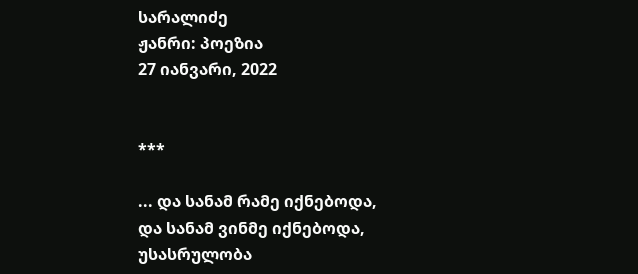სარალიძე
ჟანრი: პოეზია
27 იანვარი, 2022


***

... და სანამ რამე იქნებოდა,
და სანამ ვინმე იქნებოდა,
უსასრულობა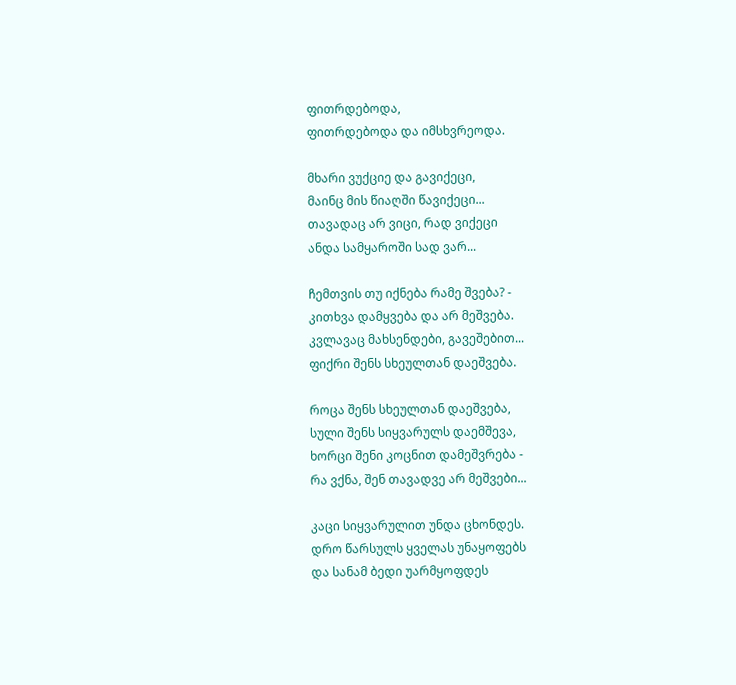ფითრდებოდა,
ფითრდებოდა და იმსხვრეოდა.

მხარი ვუქციე და გავიქეცი,
მაინც მის წიაღში წავიქეცი...
თავადაც არ ვიცი, რად ვიქეცი
ანდა სამყაროში სად ვარ...

ჩემთვის თუ იქნება რამე შვება? -
კითხვა დამყვება და არ მეშვება.
კვლავაც მახსენდები, გავეშებით...
ფიქრი შენს სხეულთან დაეშვება.

როცა შენს სხეულთან დაეშვება,
სული შენს სიყვარულს დაემშევა,
ხორცი შენი კოცნით დამეშვრება -
რა ვქნა, შენ თავადვე არ მეშვები...

კაცი სიყვარულით უნდა ცხონდეს.
დრო წარსულს ყველას უნაყოფებს
და სანამ ბედი უარმყოფდეს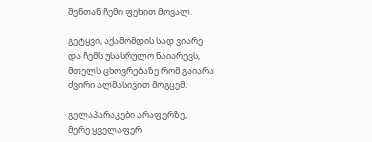შენთან ჩემი ფეხით მოვალ.

გეტყვი, აქამომდის სად ვიარე
და ჩემს უსასრულო ნაიარევს,
მთელს ცხოვრებაზე რომ გაიარა
ძვირი ალმასივით მოგცემ.

გელაპარაკები არაფერზე,
მერე ყველაფერ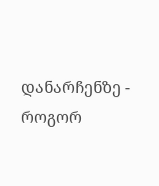დანარჩენზე -
როგორ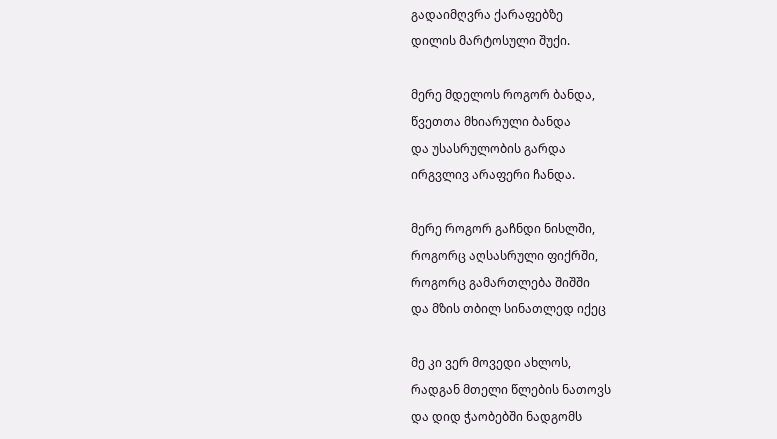გადაიმღვრა ქარაფებზე
დილის მარტოსული შუქი.

მერე მდელოს როგორ ბანდა,
წვეთთა მხიარული ბანდა
და უსასრულობის გარდა
ირგვლივ არაფერი ჩანდა.

მერე როგორ გაჩნდი ნისლში,
როგორც აღსასრული ფიქრში,
როგორც გამართლება შიშში
და მზის თბილ სინათლედ იქეც

მე კი ვერ მოვედი ახლოს,
რადგან მთელი წლების ნათოვს
და დიდ ჭაობებში ნადგომს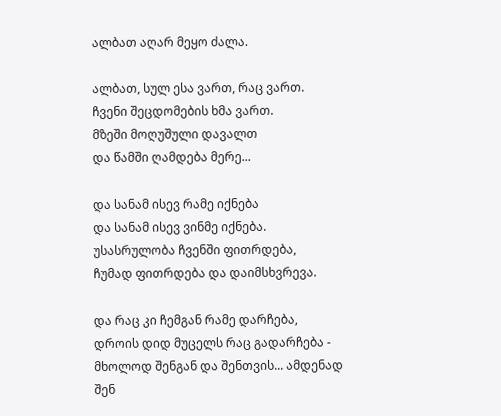ალბათ აღარ მეყო ძალა.

ალბათ, სულ ესა ვართ, რაც ვართ.
ჩვენი შეცდომების ხმა ვართ.
მზეში მოღუშული დავალთ
და წამში ღამდება მერე...

და სანამ ისევ რამე იქნება
და სანამ ისევ ვინმე იქნება.
უსასრულობა ჩვენში ფითრდება,
ჩუმად ფითრდება და დაიმსხვრევა.

და რაც კი ჩემგან რამე დარჩება,
დროის დიდ მუცელს რაც გადარჩება -
მხოლოდ შენგან და შენთვის... ამდენად
შენ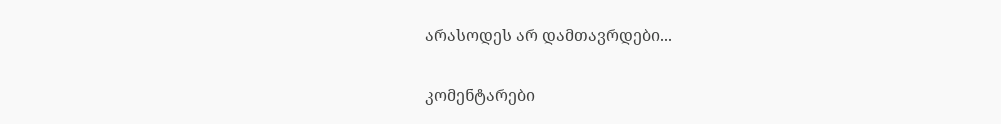არასოდეს არ დამთავრდები...

კომენტარები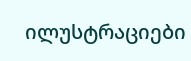ილუსტრაციები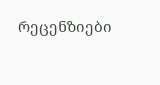რეცენზიები